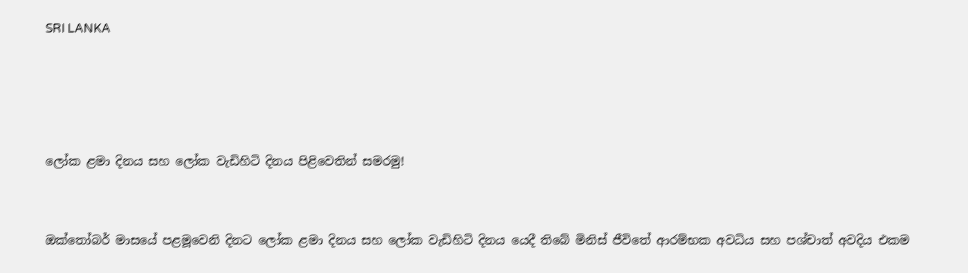SRI LANKA




ලෝක ළමා දිනය සහ ලෝක වැඩිහිටි දිනය පිළිවෙතින් සමරමු!


ඔක්තෝබර් මාසයේ පළමූවෙනි දිනට ලෝක ළමා දිනය සහ ලෝක වැඩිහිටි දිනය යෙදී තිබේ මිනිස් ජීවිතේ ආරම්භක අවධිය සහ පශ්චාත් අවදිය එකම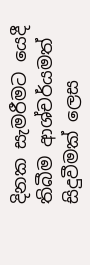දිනක සැමරීමට යෙදී තිබීම ආශ්චර්යමත් සිදුවීමක් ලෙස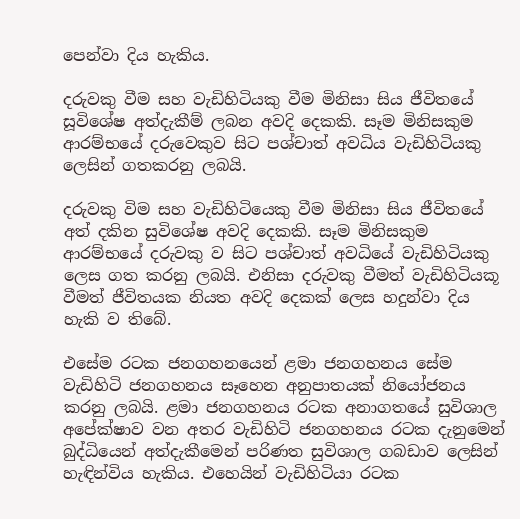පෙන්වා දිය හැකිය.

දරුවකු වීම සහ වැඩිහිටියකු වීම මිනිසා සිය ජීවිතයේ සූවිශේෂ අත්දැකීම් ලබන අවදි දෙකකි. සෑම මිනිසකුම ආරම්භයේ දරුවෙකුව සිට පශ්චාත් අවධිය වැඩිහිටියකු ලෙසින් ගතකරනු ලබයි.

දරුවකු විම සහ වැඩිහිටියෙකු වීම මිනිසා සිය ජීවිතයේ අත් දකින සුවිශේෂ අවදි දෙකකි. සෑම මිනිසකුම ආරම්භයේ දරුවකු ව සිට පශ්චාත් අවධියේ වැඩිහිටියකු ලෙස ගත කරනු ලබයි. එනිසා දරුවකු වීමත් වැඩිහිටියකූ වීමත් ජීවිතයක නියත අවදි දෙකක් ලෙස හදුන්වා දිය හැකි ව තිබේ.

එසේම රටක ජනගහනයෙන් ළමා ජනගහනය සේම වැඩිහිටි ජනගහනය සෑහෙන අනුපාතයක් නියෝජනය කරනු ලබයි. ළමා ජනගහනය රටක අනාගතයේ සුවිශාල අපේක්ෂාව වන අතර වැඩිහිටි ජනගහනය රටක දැනුමෙන් බුද්ධියෙන් අත්දැකීමෙන් පරිණත සුවිශාල ගබඩාව ලෙසින් හැඳින්විය හැකිය. එහෙයින් වැඩිහිටියා රටක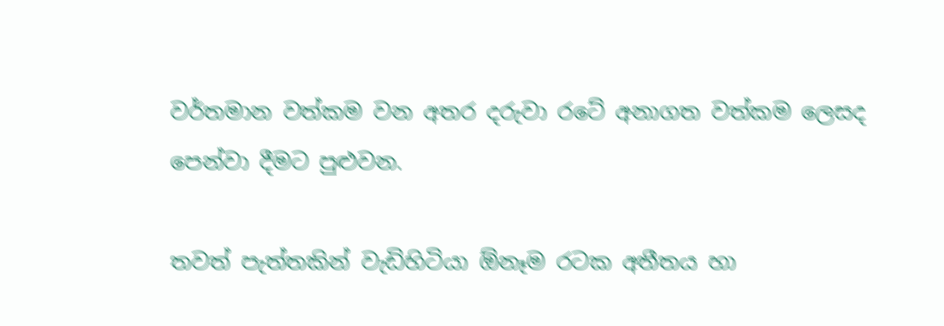වර්තමාන වත්කම වන අතර දරුවා රටේ අනාගත වත්කම ලෙසද පෙන්වා දීමට පුළුවන.

තවත් පැත්තකින් වැඩිහිටියා ඕනෑම රටක අතීතය හා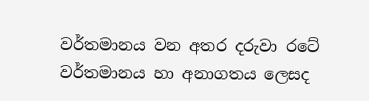වර්තමානය වන අතර දරුවා රටේ වර්තමානය හා අනාගතය ලෙසද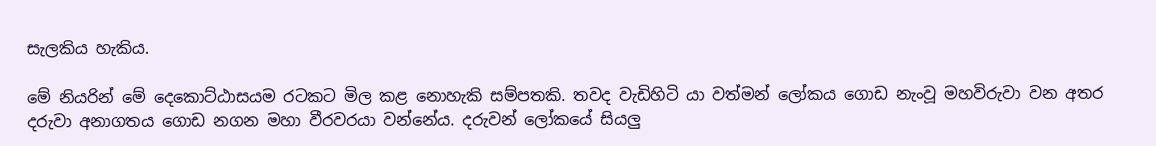සැලකිය හැකිය.

මේ නියරින් මේ දෙකොට්ඨාසයම රටකට මිල කළ නොහැකි සම්පතකි. තවද වැඩිහිටි යා වත්මන් ලෝකය ගොඩ නැංවූ මහවිරුවා වන අතර දරුවා අනාගතය ගොඩ නගන මහා වීරවරයා වන්නේය. දරුවන් ලෝකයේ සියලු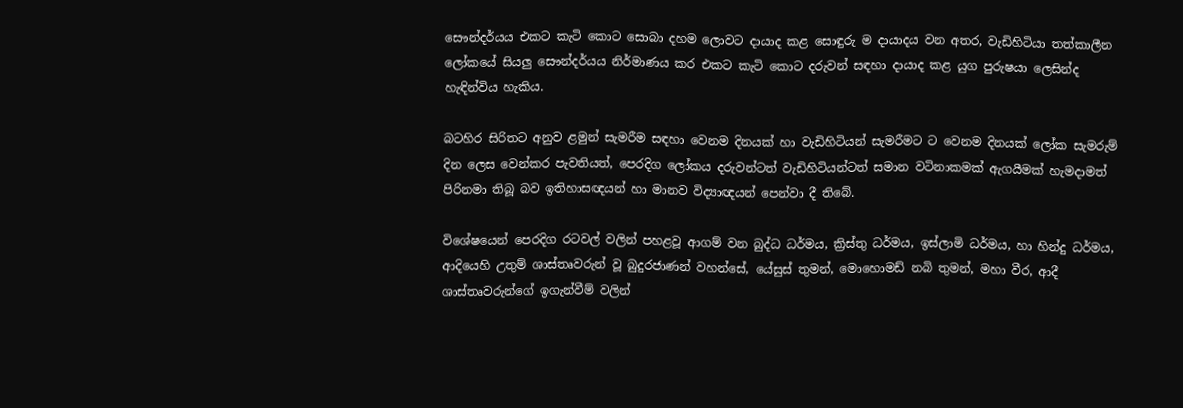සෞන්දර්යය එකට කැටි කොට සොබා දහම ලොවට දායාද කළ සොඳුරු ම දායාදය වන අතර, වැඩිහිටියා තත්කාලීන ලෝකයේ සියලු සෞන්දර්යය නිර්මාණය කර එකට කැටි කොට දරුවන් සඳහා දායාද කළ යුග පුරුෂයා ලෙසින්ද හැඳින්විය හැකිය.

බටහිර සිරිතට අනුව ළමුන් සැමරීම සඳහා වෙනම දිනයක් හා වැඩිහිටියන් සැමරීමට ට වෙනම දිනයක් ලෝක සැමරුම් දින ලෙස වෙන්කර පැවතියත්, පෙරදිග ලෝකය දරුවන්ටත් වැඩිහිටියන්ටත් සමාන වටිනාකමක් ඇගයීමක් හැමදාමත් පිරිනමා තිබූ බව ඉතිහාසඥයන් හා මානව විද්‍යාඥයන් පෙන්වා දී තිබේ.

විශේෂයෙන් පෙරදිග රටවල් වලින් පහළවූ ආගම් වන බුද්ධ ධර්මය, ක්‍රිස්තු ධර්මය, ඉස්ලාමි ධර්මය, හා හින්දු ධර්මය, ආදියෙහි උතුම් ශාස්තෘවරුන් වූ බුදුරජාණන් වහන්සේ, යේසුස් තුමන්, මොහොමඩ් නබි තුමන්, මහා වීර, ආදී ශාස්තෘවරුන්ගේ ඉගැන්වීම් වලින්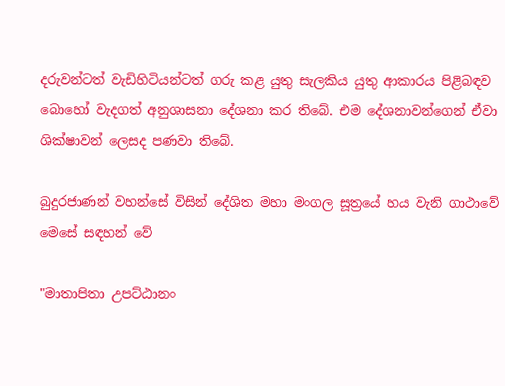දරුවන්ටත් වැඩිහිටියන්ටත් ගරු කළ යුතු සැලකිය යුතු ආකාරය පිළිබඳව බොහෝ වැදගත් අනුශාසනා දේශනා කර තිබේ. එම දේශනාවන්ගෙන් ඒවා ශික්ෂාවන් ලෙසද පණවා තිබේ.

බුදුරජාණන් වහන්සේ විසින් දේශිත මහා මංගල සූත්‍රයේ හය වැනි ගාථාවේ මෙසේ සඳහන් වේ

"මාතාපිතා උපට්ඨානං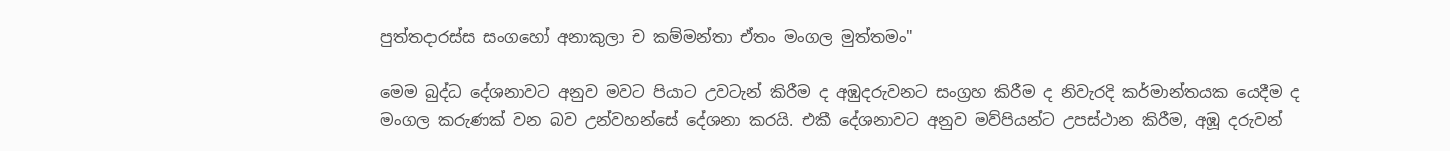පුත්තදාරස්ස සංගහෝ අනාකුලා ච කම්මන්තා ඒතං මංගල මුත්තමං"

මෙම බුද්ධ දේශනාවට අනුව මවට පියාට උවටැන් කිරීම ද අඹුදරුවනට සංග්‍රහ කිරීම ද නිවැරදි කර්මාන්තයක යෙදීම ද මංගල කරුණක් වන බව උන්වහන්සේ දේශනා කරයි. එකී දේශනාවට අනුව මව්පියන්ට උපස්ථාන කිරීම, අඹූ දරුවන්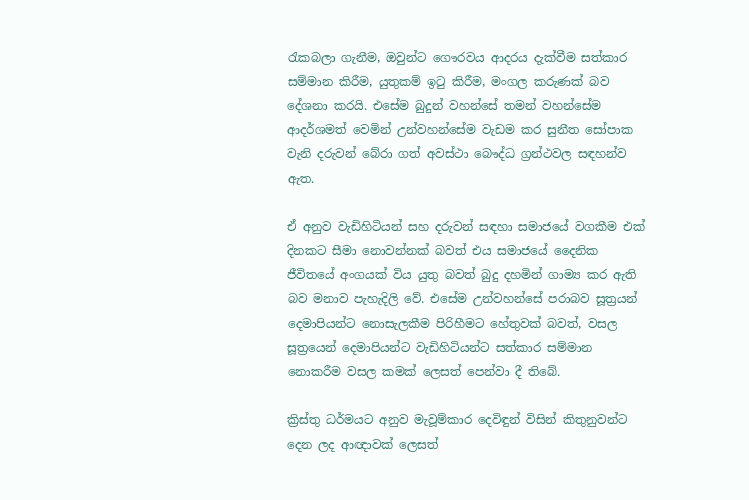රැකබලා ගැනීම, ඔවුන්ට ගෞරවය ආදරය දැක්වීම සත්කාර සම්මාන කිරීම, යුතුකම් ඉටු කිරීම, මංගල කරුණක් බව දේශනා කරයි. එසේම බුදුන් වහන්සේ තමන් වහන්සේම ආදර්ශමත් වෙමින් උන්වහන්සේම වැඩම කර සුනීත සෝපාක වැනි දරුවන් බේරා ගත් අවස්ථා බෞද්ධ ග්‍රන්ථවල සඳහන්ව ඇත.

ඒ අනුව වැඩිහිටියන් සහ දරුවන් සඳහා සමාජයේ වගකීම එක් දිනකට සීමා නොවන්නක් බවත් එය සමාජයේ දෛනික ජීවිතයේ අංගයක් විය යුතු බවත් බුදු දහමින් ගාම්‍ය කර ඇති බව මනාව පැහැදිලි වේ. එසේම උන්වහන්සේ පරාබව සූත්‍රයන් දෙමාපියන්ට නොසැලකීම පිරිහීමට හේතුවක් බවත්, වසල සූත්‍රයෙන් දෙමාපියන්ට වැඩිහිටියන්ට සත්කාර සම්මාන නොකරීම වසල කමක් ලෙසත් පෙන්වා දී තිබේ.

ක්‍රිස්තු ධර්මයට අනුව මැවූම්කාර දෙවිඳුන් විසින් කිතුනුවන්ට දෙන ලද ආඥාවක් ලෙසත්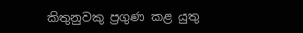කිතුනුවකු ප්‍රගුණ කළ යුතු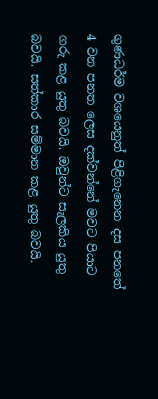ගුණධර්ම වශයෙනුත් පිළිගැනෙන දස පනතේ 4 වන පනත ලෙස දක්වන්නේ මවට පියාට ගරු කළ යුතු බවයි. ඔවුන්ට සැලකිය යුතු බවයි. සත්කාර සම්මාන කළ යුතු බවයි.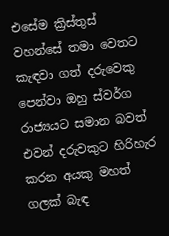එසේම ක්‍රිස්තුස් වහන්සේ තමා වෙතට කැඳවා ගත් දරුවෙකු පෙන්වා ඔහු ස්වර්ග රාජ්‍යයට සමාන බවත් එවන් දරුවකුට හිරිහැර කරන අයකු මහත් ගලක් බැඳ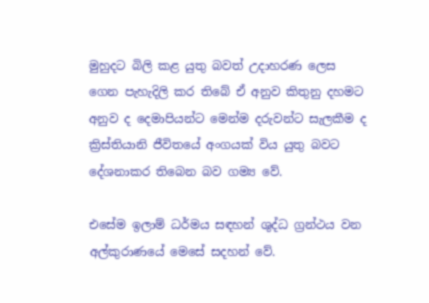මුහුදට බිලි කළ යුතු බවත් උදාහරණ ලෙස ගෙන පැහැදිලි කර තිබේ ඒ අනුව කිතුනු දහමට අනුව ද දෙමාපියන්ට මෙන්ම දරුවන්ට සැලකීම ද ක්‍රිස්තියානි ජීවිතයේ අංගයක් විය යුතු බවට දේශනාකර තිබෙන බව ගම්‍ය වේ.

එසේම ඉලාම් ධර්මය සඳහන් ශුද්ධ ග්‍රන්ථය වන අල්කුරාණයේ මෙසේ සදහන් වේ.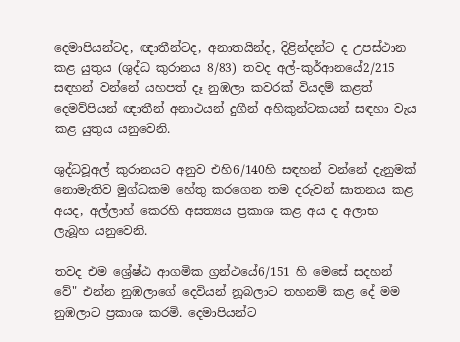දෙමාපියන්ටද, ඥාතීන්ටද, අනාතයින්ද, දිළින්දන්ට ද උපස්ථාන කළ යුතුය (ශුද්ධ කුරානය 8/83) තවද අල්-කුර්ආනයේ2/215 සඳහන් වන්නේ යහපත් දෑ නුඹලා කවරක් වියදම් කළත් දෙමව්පියන් ඥාතීන් අනාථයන් දුගීන් අහිකුන්ටකයන් සඳහා වැය කළ යුතුය යනුවෙනි.

ශුද්ධවූඅල් කුරානයට අනුව එහි6/140හි සඳහන් වන්නේ දැනුමක් නොමැතිව මුග්ධකම හේතු කරගෙන තම දරුවන් ඝාතනය කළ අයද, අල්ලාහ් කෙරහි අසත්‍යය ප්‍රකාශ කළ අය ද අලාභ ලැබූහ යනුවෙනි.

තවද එම ශ්‍රේෂ්ඨ ආගමික ග්‍රන්ථයේ6/151 හි මෙසේ සදහන් වේ" එන්න නුඹලාගේ දෙවියන් නූබලාට තහනම් කළ දේ මම නුඹලාට ප්‍රකාශ කරමි. දෙමාපියන්ට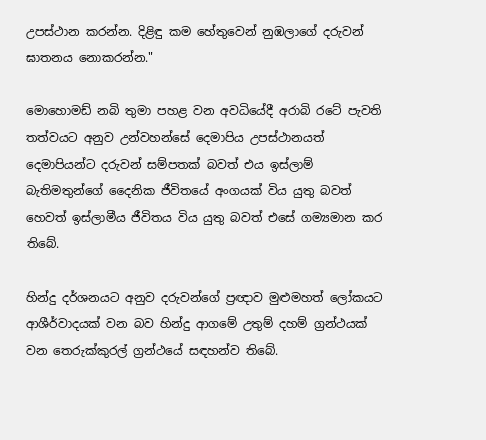උපස්ථාන කරන්න. දිළිඳු කම හේතුවෙන් නුඹලාගේ දරුවන් ඝාතනය නොකරන්න."

මොහොමඩ් නබි තුමා පහළ වන අවධියේදී අරාබි රටේ පැවති තත්වයට අනුව උන්වහන්සේ දෙමාපිය උපස්ථානයත් දෙමාපියන්ට දරුවන් සම්පතක් බවත් එය ඉස්ලාම් බැතිමතුන්ගේ දෛනික ජීවිතයේ අංගයක් විය යුතු බවත් හෙවත් ඉස්ලාමීය ජීවිතය විය යුතු බවත් එසේ ගම්‍යමාන කර තිබේ.

හින්දු දර්ශනයට අනුව දරුවන්ගේ ප්‍රඥාව මුළුමහත් ලෝකයට ආශීර්වාදයක් වන බව හින්දු ආගමේ උතුම් දහම් ග්‍රන්ථයක් වන තෙරුක්කුරල් ග්‍රන්ථයේ සඳහන්ව තිබේ.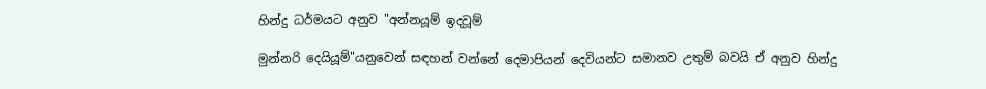හින්දු ධර්මයට අනුව "අන්නයූම් ඉදවූම්

මුන්නරි දෙයියූම්"යනුවෙන් සඳහන් වන්නේ දෙමාපියන් දෙවියන්ට සමානව උතුම් බවයි ඒ අනුව හින්දු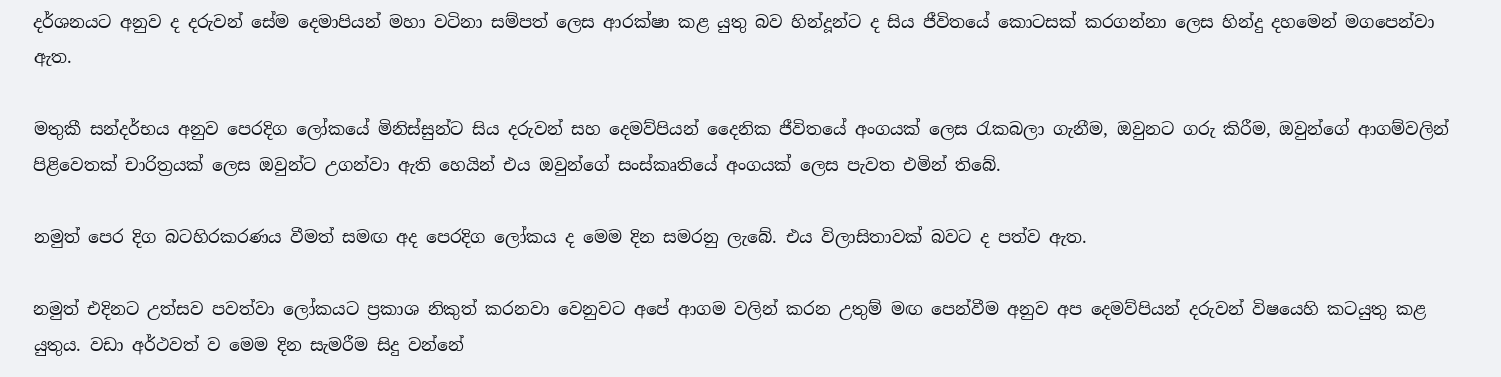දර්ශනයට අනුව ද දරුවන් සේම දෙමාපියන් මහා වටිනා සම්පත් ලෙස ආරක්ෂා කළ යුතු බව හින්දූන්ට ද සිය ජීවිතයේ කොටසක් කරගන්නා ලෙස හින්දු දහමෙන් මගපෙන්වා ඇත.

මතුකී සන්දර්භය අනුව පෙරදිග ලෝකයේ මිනිස්සුන්ට සිය දරුවන් සහ දෙමව්පියන් දෛනික ජීවිතයේ අංගයක් ලෙස රැකබලා ගැනීම, ඔවුනට ගරු කිරීම, ඔවුන්ගේ ආගම්වලින් පිළිවෙතක් චාරිත්‍රයක් ලෙස ඔවුන්ට උගන්වා ඇති හෙයින් එය ඔවුන්ගේ සංස්කෘතියේ අංගයක් ලෙස පැවත එමින් තිබේ.

නමුත් පෙර දිග බටහිරකරණය වීමත් සමඟ අද පෙරදිග ලෝකය ද මෙම දින සමරනු ලැබේ. එය විලාසිතාවක් බවට ද පත්ව ඇත.

නමුත් එදිනට උත්සව පවත්වා ලෝකයට ප්‍රකාශ නිකුත් කරනවා වෙනුවට අපේ ආගම වලින් කරන උතුම් මඟ පෙන්වීම අනුව අප දෙමව්පියන් දරුවන් විෂයෙහි කටයුතු කළ යුතුය. වඩා අර්ථවත් ව මෙම දින සැමරීම සිදු වන්නේ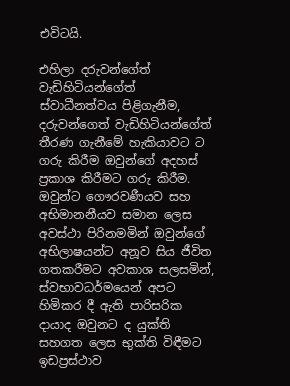එවිටයි.

එහිලා දරුවන්ගේත් වැඩිහිටියන්ගේත් ස්වාධීනත්වය පිළිගැනීම, දරුවන්ගෙත් වැඩිහිටියන්ගේත් තීරණ ගැනීමේ හැකියාවට ට ගරු කිරීම ඔවුන්ගේ අදහස් ප්‍රකාශ කිරීමට ගරු කිරීම. ඔවුන්ට ගෞරවණීයව සහ අභිමානනීයව සමාන ලෙස අවස්ථා පිරිනමමින් ඔවුන්ගේ අභිලාෂයන්ට අනූව සිය ජීවිත ගතකරීමට අවකාශ සලසමින්, ස්වභාවධර්මයෙන් අපට හිමිකර දී ඇති පාරිසරික දායාද ඔවුනට ද යුක්ති සහගත ලෙස භුක්ති විඳීමට ඉඩප්‍රස්ථාව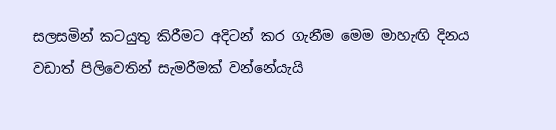සලසමින් කටයුතු කිරීමට අදිටන් කර ගැනීම මෙම මාහැඟි දිනය වඩාත් පිලිවෙතින් සැමරීමක් වන්නේයැයි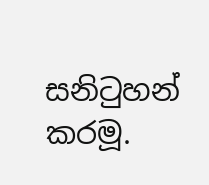සනිටුහන් කරමූ.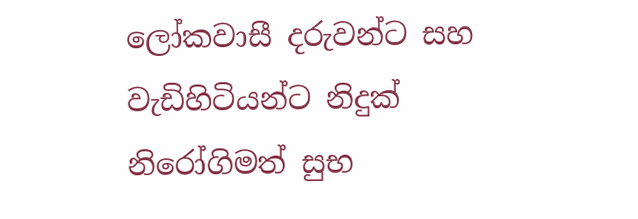ලෝකවාසී දරුවන්ට සහ වැඩිහිටියන්ට නිදුක් නිරෝගිමත් සුභ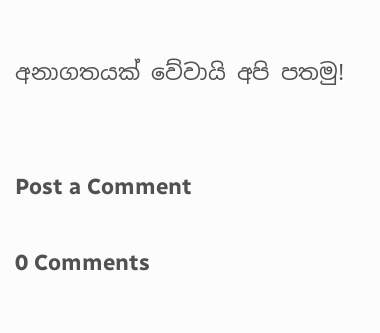අනාගතයක් වේවායි අපි පතමු!


Post a Comment

0 Comments